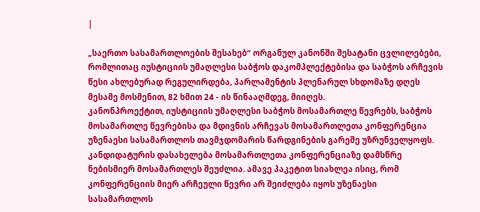|

„საერთო სასამართლოების შესახებ“ ორგანულ კანონში შესატანი ცვლილებები, რომლითაც იუსტიციის უმაღლესი საბჭოს დაკომპლექტებისა და საბჭოს არჩევის წესი ახლებურად რეგულირდება, პარლამენტის პლენარულ სხდომაზე დღეს მესამე მოსმენით, 82 ხმით 24 - ის წინააღმდეგ, მიიღეს.
კანონპროექტით, იუსტიციის უმაღლესი საბჭოს მოსამართლე წევრებს, საბჭოს მოსამართლე წევრებისა და მდივნის არჩევას მოსამართლეთა კონფერენცია უზენაესი სასამართლოს თავმჯდომარის წარდგინების გარეშე უზრუნველყოფს. კანდიდატურის დასახელება მოსამართლეთა კონფერენციაზე დამსწრე ნებისმიერ მოსამართლეს შეუძლია. ამავე პაკეტით სიახლეა ისიც, რომ კონფერენციის მიერ არჩეული წევრი არ შეიძლება იყოს უზენაესი სასამართლოს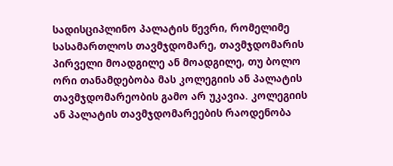სადისციპლინო პალატის წევრი, რომელიმე სასამართლოს თავმჯდომარე, თავმჯდომარის პირველი მოადგილე ან მოადგილე, თუ ბოლო ორი თანამდებობა მას კოლეგიის ან პალატის თავმჯდომარეობის გამო არ უკავია. კოლეგიის ან პალატის თავმჯდომარეების რაოდენობა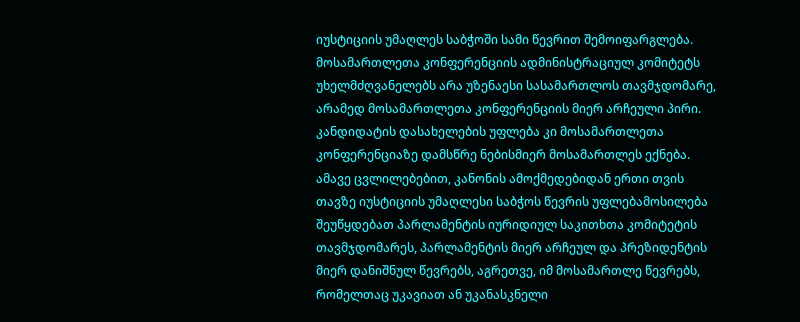იუსტიციის უმაღლეს საბჭოში სამი წევრით შემოიფარგლება. მოსამართლეთა კონფერენციის ადმინისტრაციულ კომიტეტს უხელმძღვანელებს არა უზენაესი სასამართლოს თავმჯდომარე, არამედ მოსამართლეთა კონფერენციის მიერ არჩეული პირი. კანდიდატის დასახელების უფლება კი მოსამართლეთა კონფერენციაზე დამსწრე ნებისმიერ მოსამართლეს ექნება. ამავე ცვლილებებით, კანონის ამოქმედებიდან ერთი თვის თავზე იუსტიციის უმაღლესი საბჭოს წევრის უფლებამოსილება შეუწყდებათ პარლამენტის იურიდიულ საკითხთა კომიტეტის თავმჯდომარეს, პარლამენტის მიერ არჩეულ და პრეზიდენტის მიერ დანიშნულ წევრებს, აგრეთვე, იმ მოსამართლე წევრებს, რომელთაც უკავიათ ან უკანასკნელი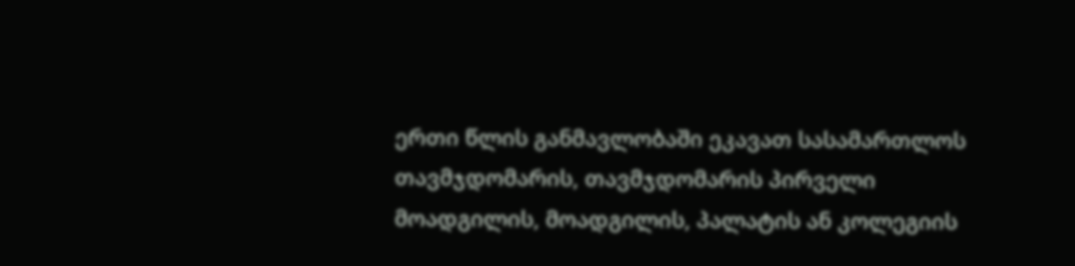ერთი წლის განმავლობაში ეკავათ სასამართლოს თავმჯდომარის, თავმჯდომარის პირველი მოადგილის, მოადგილის, პალატის ან კოლეგიის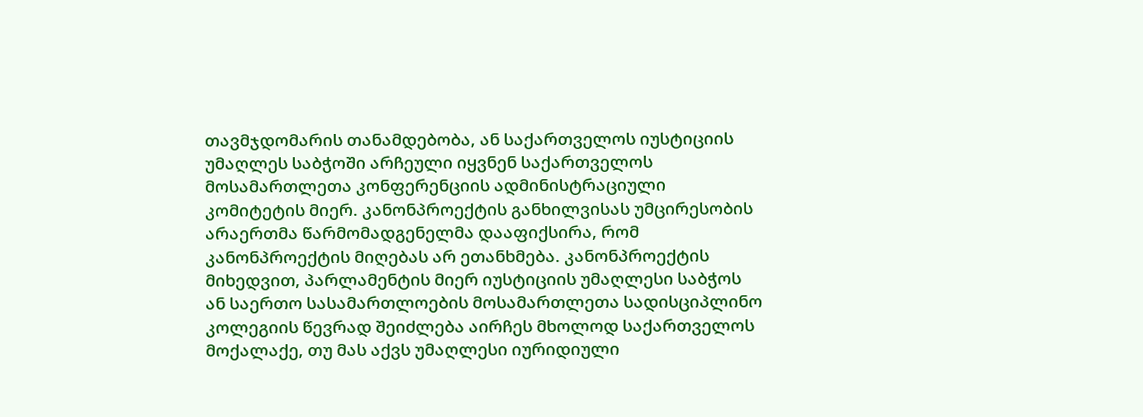თავმჯდომარის თანამდებობა, ან საქართველოს იუსტიციის უმაღლეს საბჭოში არჩეული იყვნენ საქართველოს მოსამართლეთა კონფერენციის ადმინისტრაციული კომიტეტის მიერ. კანონპროექტის განხილვისას უმცირესობის არაერთმა წარმომადგენელმა დააფიქსირა, რომ კანონპროექტის მიღებას არ ეთანხმება. კანონპროექტის მიხედვით, პარლამენტის მიერ იუსტიციის უმაღლესი საბჭოს ან საერთო სასამართლოების მოსამართლეთა სადისციპლინო კოლეგიის წევრად შეიძლება აირჩეს მხოლოდ საქართველოს მოქალაქე, თუ მას აქვს უმაღლესი იურიდიული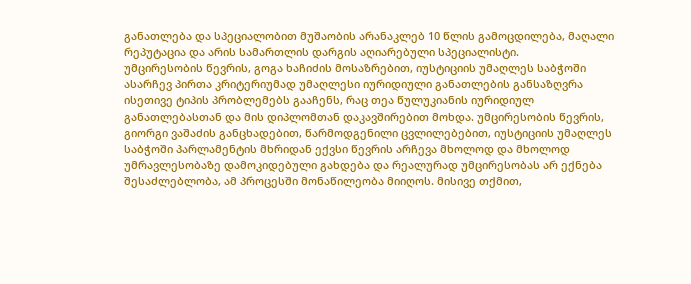განათლება და სპეციალობით მუშაობის არანაკლებ 10 წლის გამოცდილება, მაღალი რეპუტაცია და არის სამართლის დარგის აღიარებული სპეციალისტი.
უმცირესობის წევრის, გოგა ხაჩიძის მოსაზრებით, იუსტიციის უმაღლეს საბჭოში ასარჩევ პირთა კრიტერიუმად უმაღლესი იურიდიული განათლების განსაზღვრა ისეთივე ტიპის პრობლემებს გააჩენს, რაც თეა წულუკიანის იურიდიულ განათლებასთან და მის დიპლომთან დაკავშირებით მოხდა. უმცირესობის წევრის, გიორგი ვაშაძის განცხადებით, წარმოდგენილი ცვლილებებით, იუსტიციის უმაღლეს საბჭოში პარლამენტის მხრიდან ექვსი წევრის არჩევა მხოლოდ და მხოლოდ უმრავლესობაზე დამოკიდებული გახდება და რეალურად უმცირესობას არ ექნება შესაძლებლობა, ამ პროცესში მონაწილეობა მიიღოს. მისივე თქმით,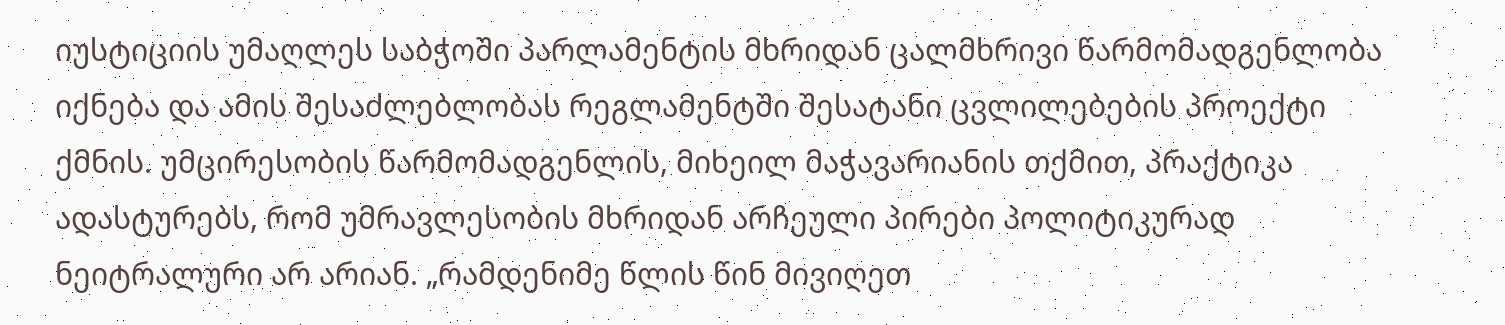იუსტიციის უმაღლეს საბჭოში პარლამენტის მხრიდან ცალმხრივი წარმომადგენლობა იქნება და ამის შესაძლებლობას რეგლამენტში შესატანი ცვლილებების პროექტი ქმნის. უმცირესობის წარმომადგენლის, მიხეილ მაჭავარიანის თქმით, პრაქტიკა ადასტურებს, რომ უმრავლესობის მხრიდან არჩეული პირები პოლიტიკურად ნეიტრალური არ არიან. „რამდენიმე წლის წინ მივიღეთ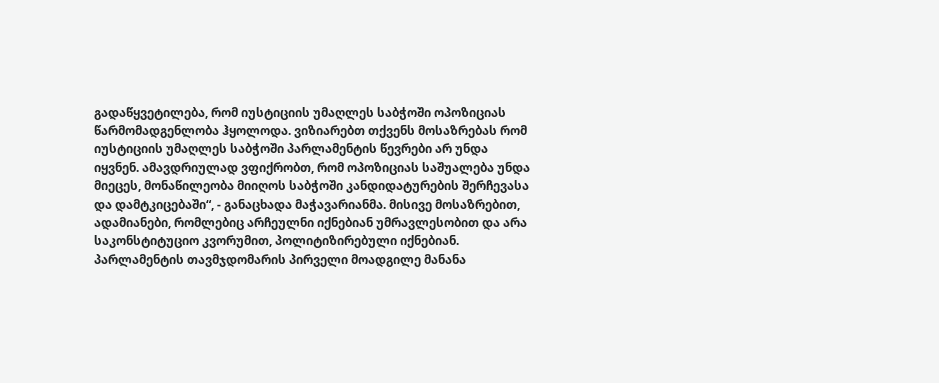გადაწყვეტილება, რომ იუსტიციის უმაღლეს საბჭოში ოპოზიციას წარმომადგენლობა ჰყოლოდა. ვიზიარებთ თქვენს მოსაზრებას რომ იუსტიციის უმაღლეს საბჭოში პარლამენტის წევრები არ უნდა იყვნენ. ამავდრიულად ვფიქრობთ, რომ ოპოზიციას საშუალება უნდა მიეცეს, მონაწილეობა მიიღოს საბჭოში კანდიდატურების შერჩევასა და დამტკიცებაში“, - განაცხადა მაჭავარიანმა. მისივე მოსაზრებით, ადამიანები, რომლებიც არჩეულნი იქნებიან უმრავლესობით და არა საკონსტიტუციო კვორუმით, პოლიტიზირებული იქნებიან. პარლამენტის თავმჯდომარის პირველი მოადგილე მანანა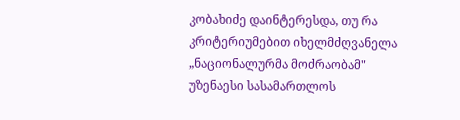კობახიძე დაინტერესდა, თუ რა კრიტერიუმებით იხელმძღვანელა „ნაციონალურმა მოძრაობამ" უზენაესი სასამართლოს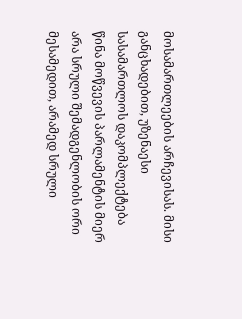მოსამართლეების არჩევისას. მისი განცხადებით, უზენაესი სასამართლოს დაკომპლექტება წინა მოწვევის პარლამენტის მიერ არა სრული შემადგენლობის ორი მესამედით, არამედ სრული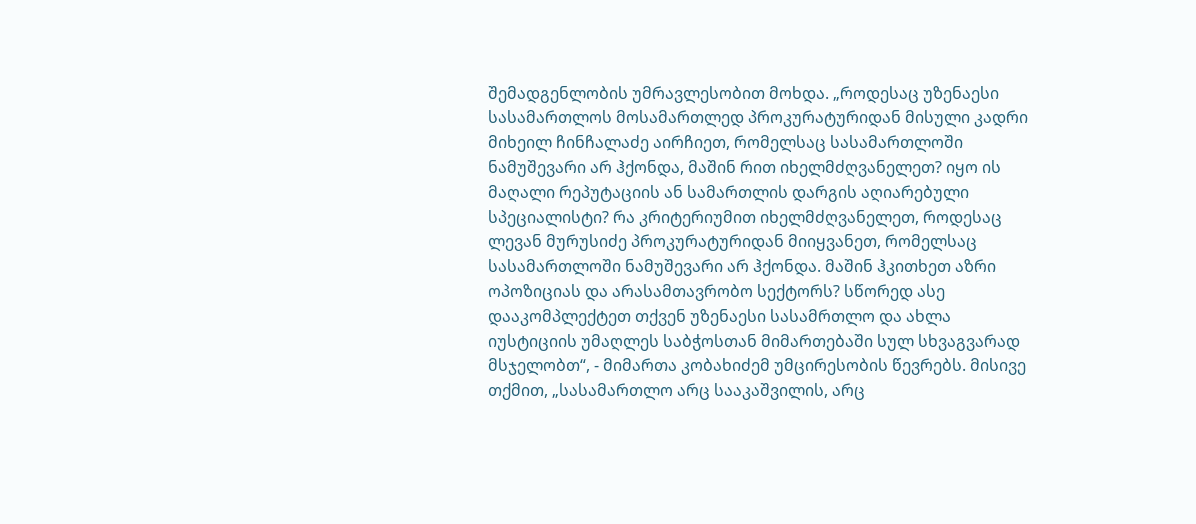შემადგენლობის უმრავლესობით მოხდა. „როდესაც უზენაესი სასამართლოს მოსამართლედ პროკურატურიდან მისული კადრი მიხეილ ჩინჩალაძე აირჩიეთ, რომელსაც სასამართლოში ნამუშევარი არ ჰქონდა, მაშინ რით იხელმძღვანელეთ? იყო ის მაღალი რეპუტაციის ან სამართლის დარგის აღიარებული სპეციალისტი? რა კრიტერიუმით იხელმძღვანელეთ, როდესაც ლევან მურუსიძე პროკურატურიდან მიიყვანეთ, რომელსაც სასამართლოში ნამუშევარი არ ჰქონდა. მაშინ ჰკითხეთ აზრი ოპოზიციას და არასამთავრობო სექტორს? სწორედ ასე დააკომპლექტეთ თქვენ უზენაესი სასამრთლო და ახლა იუსტიციის უმაღლეს საბჭოსთან მიმართებაში სულ სხვაგვარად მსჯელობთ“, - მიმართა კობახიძემ უმცირესობის წევრებს. მისივე თქმით, „სასამართლო არც სააკაშვილის, არც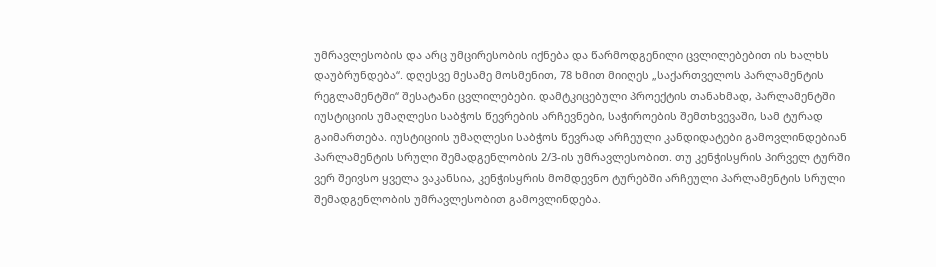უმრავლესობის და არც უმცირესობის იქნება და წარმოდგენილი ცვლილებებით ის ხალხს დაუბრუნდება“. დღესვე მესამე მოსმენით, 78 ხმით მიიღეს „საქართველოს პარლამენტის რეგლამენტში“ შესატანი ცვლილებები. დამტკიცებული პროექტის თანახმად, პარლამენტში იუსტიციის უმაღლესი საბჭოს წევრების არჩევნები, საჭიროების შემთხვევაში, სამ ტურად გაიმართება. იუსტიციის უმაღლესი საბჭოს წევრად არჩეული კანდიდატები გამოვლინდებიან პარლამენტის სრული შემადგენლობის 2/3-ის უმრავლესობით. თუ კენჭისყრის პირველ ტურში ვერ შეივსო ყველა ვაკანსია, კენჭისყრის მომდევნო ტურებში არჩეული პარლამენტის სრული შემადგენლობის უმრავლესობით გამოვლინდება.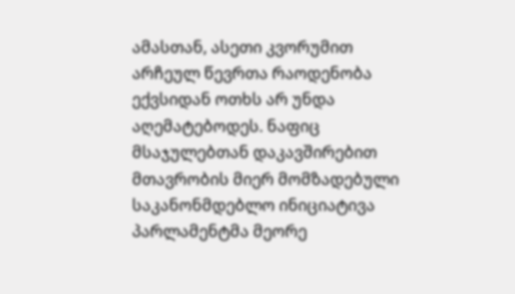ამასთან, ასეთი კვორუმით არჩეულ წევრთა რაოდენობა ექვსიდან ოთხს არ უნდა აღემატებოდეს. ნაფიც მსაჯულებთან დაკავშირებით მთავრობის მიერ მომზადებული საკანონმდებლო ინიციატივა პარლამენტმა მეორე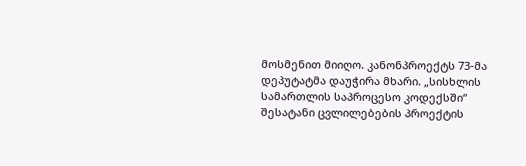მოსმენით მიიღო. კანონპროექტს 73-მა დეპუტატმა დაუჭირა მხარი. „სისხლის სამართლის საპროცესო კოდექსში“ შესატანი ცვლილებების პროექტის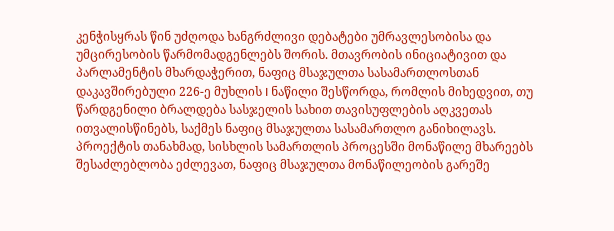კენჭისყრას წინ უძღოდა ხანგრძლივი დებატები უმრავლესობისა და უმცირესობის წარმომადგენლებს შორის. მთავრობის ინიციატივით და პარლამენტის მხარდაჭერით, ნაფიც მსაჯულთა სასამართლოსთან დაკავშირებული 226-ე მუხლის I ნაწილი შესწორდა, რომლის მიხედვით, თუ წარდგენილი ბრალდება სასჯელის სახით თავისუფლების აღკვეთას ითვალისწინებს, საქმეს ნაფიც მსაჯულთა სასამართლო განიხილავს. პროექტის თანახმად, სისხლის სამართლის პროცესში მონაწილე მხარეებს შესაძლებლობა ეძლევათ, ნაფიც მსაჯულთა მონაწილეობის გარეშე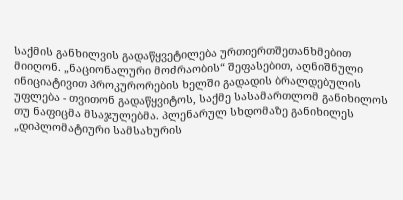საქმის განხილვის გადაწყვეტილება ურთიერთშეთანხმებით მიიღონ. „ნაციონალური მოძრაობის“ შეფასებით, აღნიშნული ინიციატივით პროკურორების ხელში გადადის ბრალდებულის უფლება - თვითონ გადაწყვიტოს, საქმე სასამართლომ განიხილოს თუ ნაფიცმა მსაჯულებმა. პლენარულ სხდომაზე განიხილეს „დიპლომატიური სამსახურის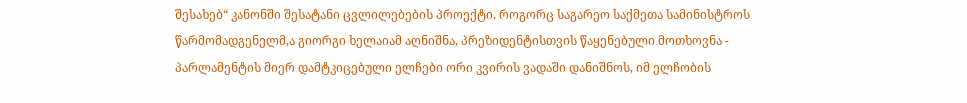შესახებ“ კანონში შესატანი ცვლილებების პროექტი. როგორც საგარეო საქმეთა სამინისტროს წარმომადგენელმ,ა გიორგი ხელაიამ აღნიშნა, პრეზიდენტისთვის წაყენებული მოთხოვნა - პარლამენტის მიერ დამტკიცებული ელჩები ორი კვირის ვადაში დანიშნოს, იმ ელჩობის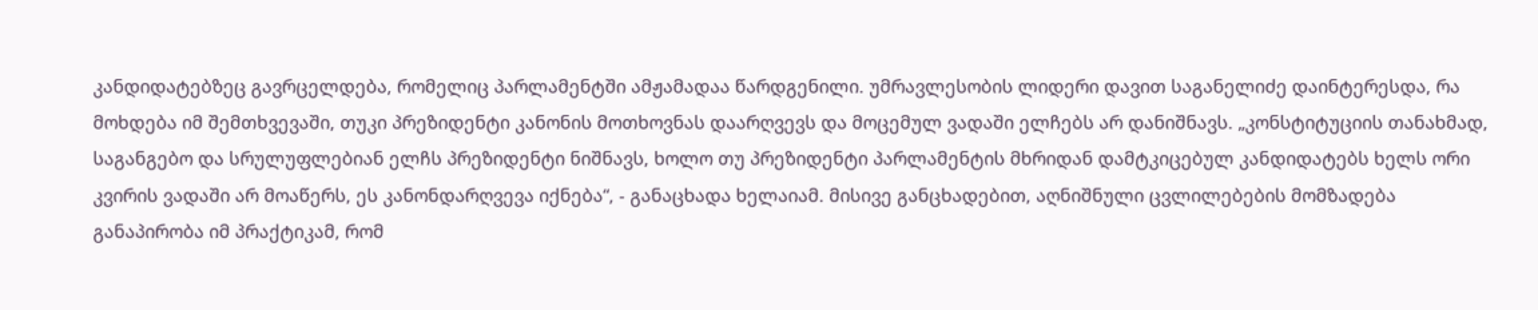კანდიდატებზეც გავრცელდება, რომელიც პარლამენტში ამჟამადაა წარდგენილი. უმრავლესობის ლიდერი დავით საგანელიძე დაინტერესდა, რა მოხდება იმ შემთხვევაში, თუკი პრეზიდენტი კანონის მოთხოვნას დაარღვევს და მოცემულ ვადაში ელჩებს არ დანიშნავს. „კონსტიტუციის თანახმად, საგანგებო და სრულუფლებიან ელჩს პრეზიდენტი ნიშნავს, ხოლო თუ პრეზიდენტი პარლამენტის მხრიდან დამტკიცებულ კანდიდატებს ხელს ორი კვირის ვადაში არ მოაწერს, ეს კანონდარღვევა იქნება“, - განაცხადა ხელაიამ. მისივე განცხადებით, აღნიშნული ცვლილებების მომზადება განაპირობა იმ პრაქტიკამ, რომ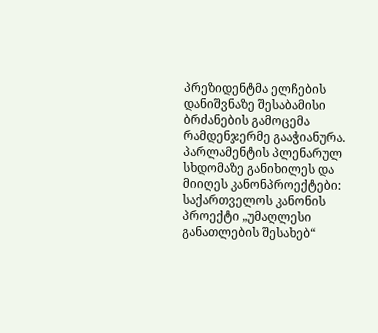პრეზიდენტმა ელჩების დანიშვნაზე შესაბამისი ბრძანების გამოცემა რამდენჯერმე გააჭიანურა. პარლამენტის პლენარულ სხდომაზე განიხილეს და მიიღეს კანონპროექტები: საქართველოს კანონის პროექტი „უმაღლესი განათლების შესახებ“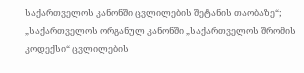საქართველოს კანონში ცვლილების შეტანის თაობაზე“; „საქართველოს ორგანულ კანონში „საქართველოს შრომის კოდექსი“ ცვლილების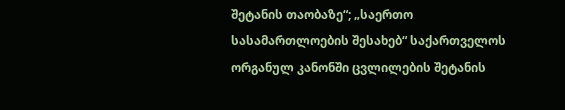შეტანის თაობაზე“; „საერთო სასამართლოების შესახებ“ საქართველოს ორგანულ კანონში ცვლილების შეტანის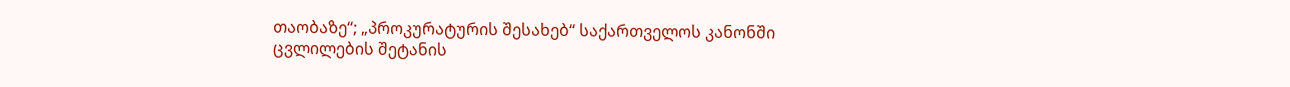თაობაზე“; „პროკურატურის შესახებ“ საქართველოს კანონში ცვლილების შეტანის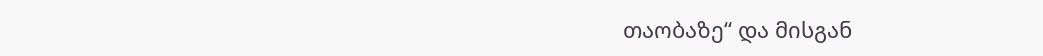თაობაზე“ და მისგან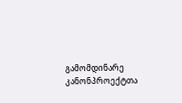გამომდინარე კანონპროექტთა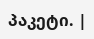პაკეტი. |